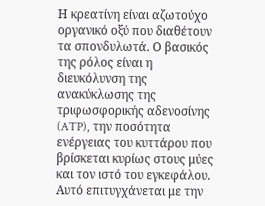Η κρεατίνη είναι αζωτούχο οργανικό οξύ που διαθέτουν τα σπονδυλωτά. Ο βασικός της ρόλος είναι η διευκόλυνση της ανακύκλωσης της τριφωσφορικής αδενοσίνης (ATP), την ποσότητα ενέργειας του κυττάρου που βρίσκεται κυρίως στους μύες και τον ιστό του εγκεφάλου. Αυτό επιτυγχάνεται με την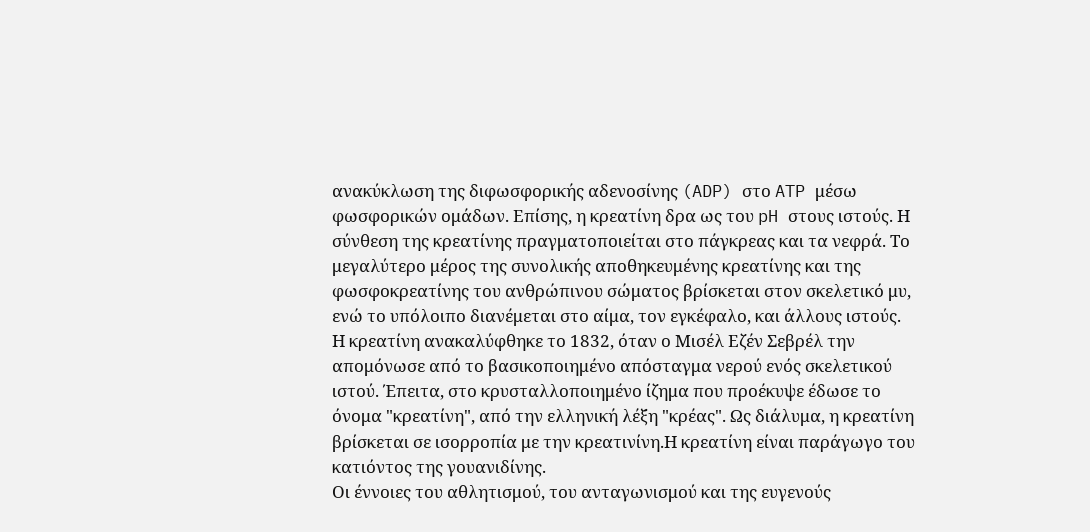ανακύκλωση της διφωσφορικής αδενοσίνης (ADP) στο ATP μέσω φωσφορικών ομάδων. Επίσης, η κρεατίνη δρα ως του pH στους ιστούς. Η σύνθεση της κρεατίνης πραγματοποιείται στο πάγκρεας και τα νεφρά. Το μεγαλύτερο μέρος της συνολικής αποθηκευμένης κρεατίνης και της φωσφοκρεατίνης του ανθρώπινου σώματος βρίσκεται στον σκελετικό μυ, ενώ το υπόλοιπο διανέμεται στο αίμα, τον εγκέφαλο, και άλλους ιστούς.
Η κρεατίνη ανακαλύφθηκε το 1832, όταν ο Μισέλ Εζέν Σεβρέλ την απομόνωσε από το βασικοποιημένο απόσταγμα νερού ενός σκελετικού ιστού. Έπειτα, στο κρυσταλλοποιημένο ίζημα που προέκυψε έδωσε το όνομα "κρεατίνη", από την ελληνική λέξη "κρέας". Ως διάλυμα, η κρεατίνη βρίσκεται σε ισορροπία με την κρεατινίνη.Η κρεατίνη είναι παράγωγο του κατιόντος της γουανιδίνης.
Οι έννοιες του αθλητισμού, του ανταγωνισμού και της ευγενούς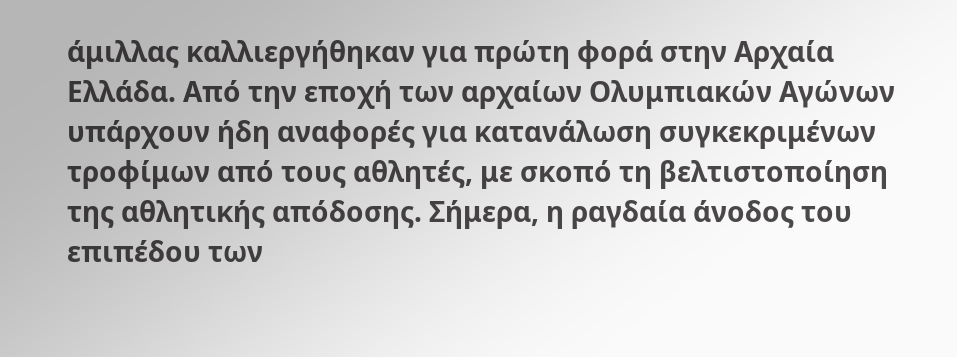άμιλλας καλλιεργήθηκαν για πρώτη φορά στην Αρχαία Ελλάδα. Από την εποχή των αρχαίων Ολυμπιακών Αγώνων υπάρχουν ήδη αναφορές για κατανάλωση συγκεκριμένων τροφίμων από τους αθλητές, με σκοπό τη βελτιστοποίηση της αθλητικής απόδοσης. Σήμερα, η ραγδαία άνοδος του επιπέδου των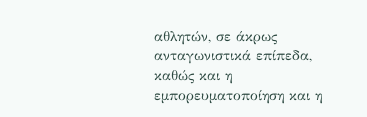αθλητών, σε άκρως ανταγωνιστικά επίπεδα, καθώς και η εμπορευματοποίηση και η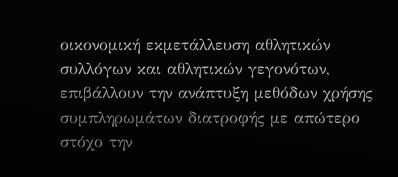οικονομική εκμετάλλευση αθλητικών συλλόγων και αθλητικών γεγονότων, επιβάλλουν την ανάπτυξη μεθόδων χρήσης συμπληρωμάτων διατροφής με απώτερο στόχο την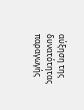αύξηση της δυνατότητας παραγωγής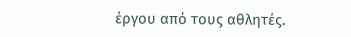έργου από τους αθλητές.